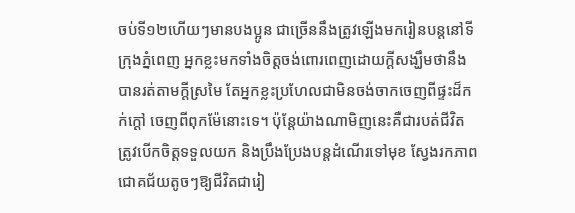ចប់ទី១២ហើយៗមានបងប្អូន ជាច្រើននឹងត្រូវឡើងមករៀនបន្តនៅទីក្រុងភ្នំពេញ អ្នកខ្លះមកទាំងចិត្តចង់ពោរពេញដោយក្តីសង្ឃឹមថានឹងបានរត់តាមក្តីស្រមៃ តែអ្នកខ្លះប្រហែលជាមិនចង់ចាកចេញពីផ្ទះដ៏កក់ក្តៅ ចេញពីពុកម៉ែនោះទេ។ ប៉ុន្តែយ៉ាងណាមិញនេះគឺជារបត់ជីវិត ត្រូវបើកចិត្តទទួលយក និងប្រឹងប្រែងបន្តដំណើរទៅមុខ ស្វែងរកភាពជោគជ័យតូចៗឱ្យជីវិតជារៀ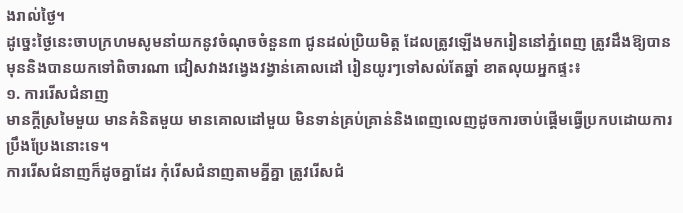ងរាល់ថ្ងៃ។
ដូច្នេះថ្ងៃនេះចាបក្រហមសូមនាំយកនូវចំណុចចំនួន៣ ជូនដល់ប្រិយមិត្ត ដែលត្រូវឡើងមករៀននៅភ្នំពេញ ត្រូវដឹងឱ្យបានមុននិងបានយកទៅពិចារណា ជៀសវាងវង្វេងវង្វាន់គោលដៅ រៀនយូរៗទៅសល់តែឆ្នាំ ខាតលុយអ្នកផ្ទះ៖
១. ការរើសជំនាញ
មានក្តីស្រមៃមួយ មានគំនិតមួយ មានគោលដៅមួយ មិនទាន់គ្រប់គ្រាន់និងពេញលេញដូចការចាប់ផ្តើមធ្វើប្រកបដោយការប្រឹងប្រែងនោះទេ។
ការរើសជំនាញក៏ដូចគ្នាដែរ កុំរើសជំនាញតាមគ្នីគ្នា ត្រូវរើសជំ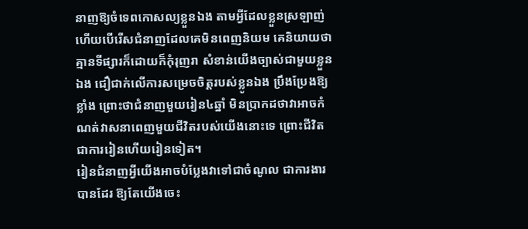នាញឱ្យចំទេពកោសល្យខ្លួនឯង តាមអ្វីដែលខ្លួនស្រឡាញ់ ហើយបើរើសជំនាញដែលគេមិនពេញនិយម គេនិយាយថាគ្មានទីផ្សារក៏ដោយក៏កុំរុញរា សំខាន់យើងច្បាស់ជាមួយខ្លួនឯង ជឿជាក់លើការសម្រេចចិត្តរបស់ខ្លូនឯង ប្រឹងប្រែងឱ្យខ្លាំង ព្រោះថាជំនាញមួយរៀន៤ឆ្នាំ មិនប្រាកដថាវាអាចកំណត់វាសនាពេញមួយជីវិតរបស់យើងនោះទេ ព្រោះជីវិតជាការរៀនហើយរៀនទៀត។
រៀនជំនាញអ្វីយើងអាចបំប្លែងវាទៅជាចំណូល ជាការងារបានដែរ ឱ្យតែយើងចេះ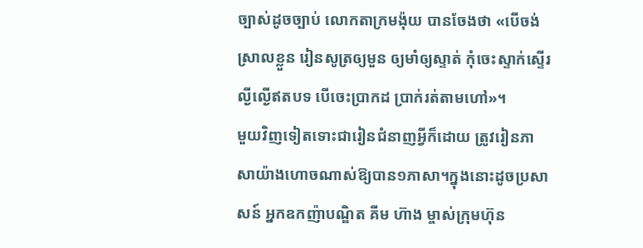ច្បាស់ដូចច្បាប់ លោកតាក្រមង៉ុយ បានចែងថា «បើចង់ស្រាលខ្លួន រៀនសូត្រឲ្យមួន ឲ្យមាំឲ្យស្ទាត់ កុំចេះស្ទាក់ស្ទើរ ល្ងីល្ងើឥតបទ បើចេះប្រាកដ ប្រាក់រត់តាមហៅ»។
មួយវិញទៀតទោះជារៀនជំនាញអ្វីក៏ដោយ ត្រូវរៀនភាសាយ៉ាងហោចណាស់ឱ្យបាន១ភាសា។ក្នុងនោះដូចប្រសាសន៍ អ្នកឧកញ៉ាបណ្ឌិត គីម ហ៊ាង ម្ចាស់ក្រុមហ៊ុន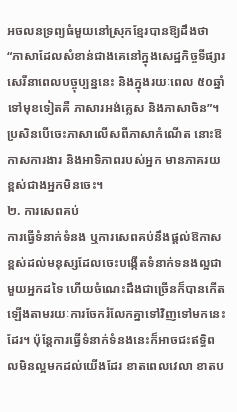អចលនទ្រព្យធំមួយនៅស្រុកខែ្មរបានឱ្យដឹងថា “ភាសាដែលសំខាន់ជាងគេនៅក្នុងសេដ្ឋកិច្ចទីផ្សារសេរីនាពេលបច្ចុប្បន្ននេះ និងក្នុងរយៈពេល ៥០ឆ្នាំទៅមុខទៀតគឺ ភាសារអង់គ្លេស និងភាសាចិន”។ ប្រសិនបើចេះភាសាលើសពីភាសាកំណើត នោះឱកាសការងារ និងអាទិភាពរបស់អ្នក មានភាគរយខ្ពស់ជាងអ្នកមិនចេះ។
២. ការសេពគប់
ការធ្វើទំនាក់ទំនង ឬការសេពគប់នឹងផ្ដល់ឱកាសខ្ពស់ដល់មនុស្សដែលចេះបង្កើតទំនាក់ទនងល្អជាមួយអ្នកដទៃ ហើយចំណេះដឹងជាច្រើនក៏បានកើតឡើងតាមរយៈការចែករំលែកគ្នាទៅវិញទៅមកនេះដែរ។ ប៉ុន្តែការធ្វើទំនាក់ទំនងនេះក៏អាចជះឥទ្ធិពលមិនល្អមកដល់យើងដែរ ខាតពេលវេលា ខាតប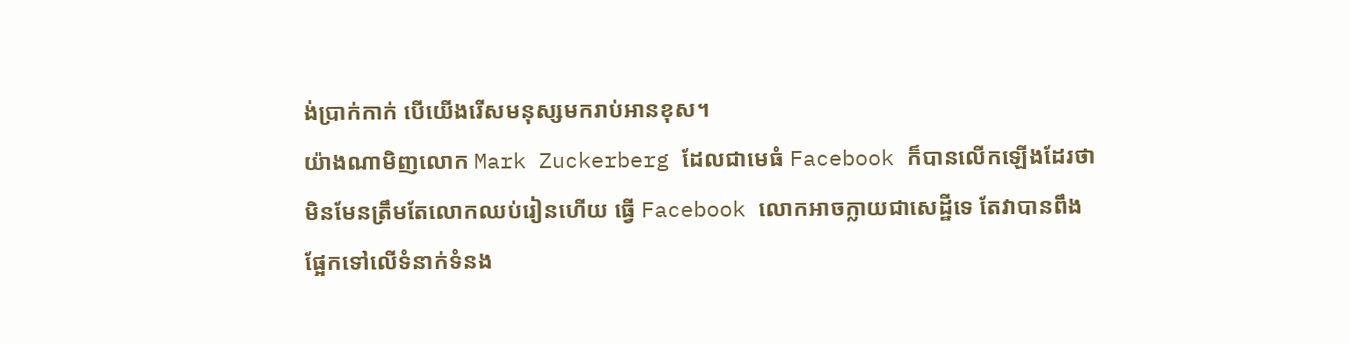ង់ប្រាក់កាក់ បើយើងរើសមនុស្សមករាប់អានខុស។
យ៉ាងណាមិញលោក Mark Zuckerberg ដែលជាមេធំ Facebook ក៏បានលើកឡើងដែរថាមិនមែនត្រឹមតែលោកឈប់រៀនហើយ ធ្វើ Facebook លោកអាចក្លាយជាសេដ្ឋីទេ តែវាបានពឹងផ្អែកទៅលើទំនាក់ទំនង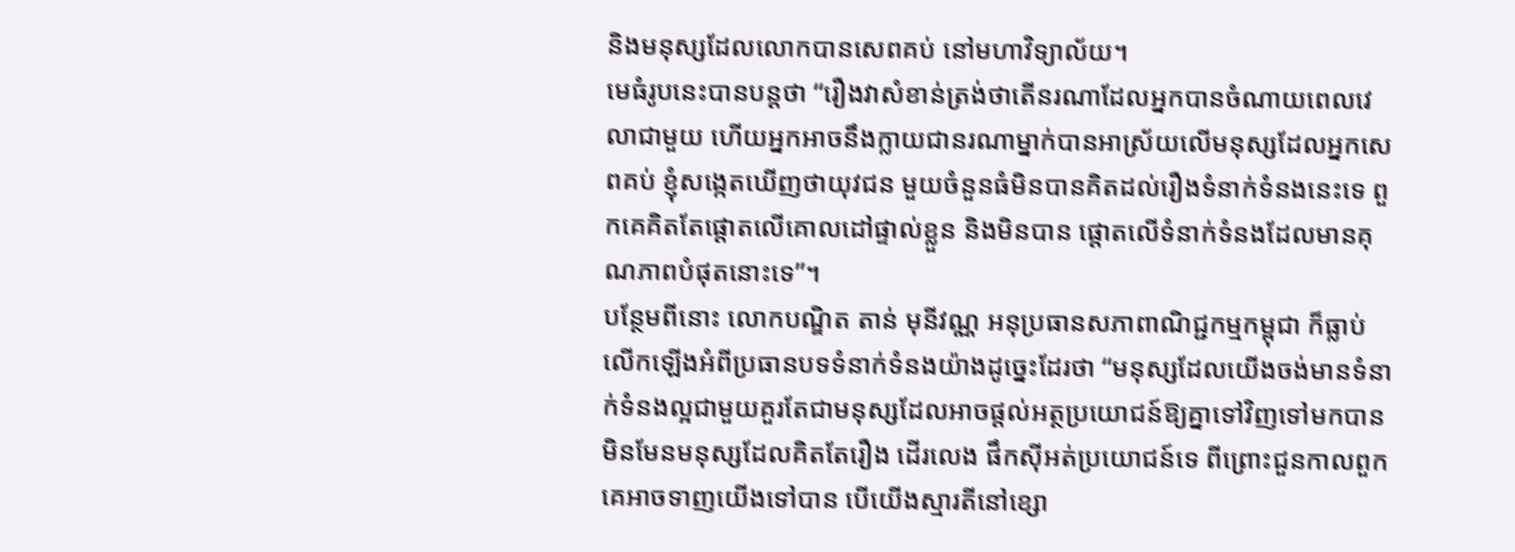និងមនុស្សដែលលោកបានសេពគប់ នៅមហាវិទ្យាល័យ។
មេធំរូបនេះបានបន្តថា “រឿងវាសំខាន់ត្រង់ថាតើនរណាដែលអ្នកបានចំណាយពេលវេលាជាមួយ ហើយអ្នកអាចនឹងក្លាយជានរណាម្នាក់បានអាស្រ័យលើមនុស្សដែលអ្នកសេពគប់ ខ្ញុំសង្កេតឃើញថាយុវជន មួយចំនួនធំមិនបានគិតដល់រឿងទំនាក់ទំនងនេះទេ ពួកគេគិតតែផ្តោតលើគោលដៅផ្ទាល់ខ្លួន និងមិនបាន ផ្តោតលើទំនាក់ទំនងដែលមានគុណភាពបំផុតនោះទេ”។
បន្ថែមពីនោះ លោកបណ្ឌិត តាន់ មុនីវណ្ណ អនុប្រធានសភាពាណិជ្ជកម្មកម្ពុជា ក៏ធ្លាប់លើកឡើងអំពីប្រធានបទទំនាក់ទំនងយ៉ាងដូច្នេះដែរថា “មនុស្សដែលយើងចង់មានទំនាក់ទំនងល្អជាមួយគួរតែជាមនុស្សដែលអាចផ្ដល់អត្ថប្រយោជន៍ឱ្យគ្នាទៅវិញទៅមកបាន មិនមែនមនុស្សដែលគិតតែរឿង ដើរលេង ផឹកស៊ីអត់ប្រយោជន៍ទេ ពីព្រោះជួនកាលពួកគេអាចទាញយើងទៅបាន បើយើងស្មារតីនៅខ្សោ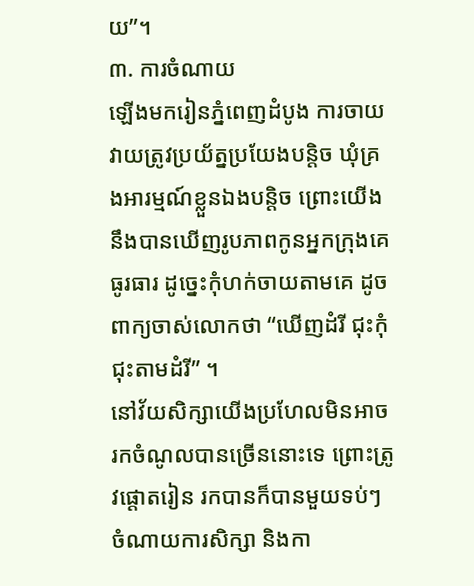យ”។
៣. ការចំណាយ
ឡើងមករៀនភ្នំពេញដំបូង ការចាយវាយត្រូវប្រយ័ត្នប្រយែងបន្តិច ឃុំគ្រងអារម្មណ៍ខ្លួនឯងបន្តិច ព្រោះយើងនឹងបានឃើញរូបភាពកូនអ្នកក្រុងគេធូរធារ ដូច្នេះកុំហក់ចាយតាមគេ ដូចពាក្យចាស់លោកថា “ឃើញដំរី ជុះកុំជុះតាមដំរី” ។
នៅវ័យសិក្សាយើងប្រហែលមិនអាចរកចំណូលបានច្រើននោះទេ ព្រោះត្រូវផ្តោតរៀន រកបានក៏បានមួយទប់ៗចំណាយការសិក្សា និងកា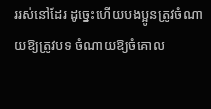ររស់នៅដែរ ដូច្នេះហើយបងប្អូនត្រូវចំណាយឱ្យត្រូវបទ ចំណាយឱ្យចំគោល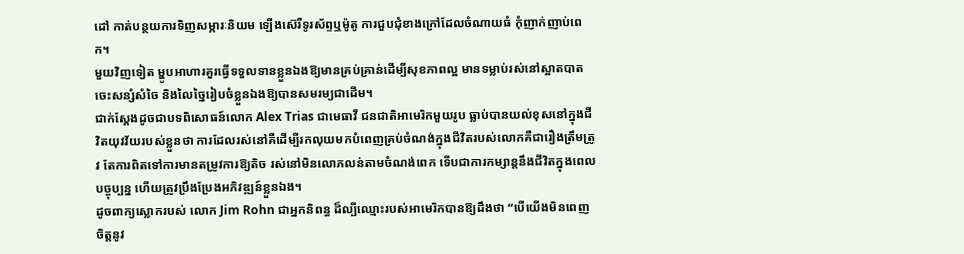ដៅ កាត់បន្ថយការទិញសម្ភារៈនិយម ឡើងស៊េរីទូរស័ព្ទឬម៉ូតូ ការជួបជុំខាងក្រៅដែលចំណាយធំ កុំញាក់ញាប់ពេក។
មួយវិញទៀត ម្ហូបអាហារគួរធ្វើទទួលទានខ្លួនឯងឱ្យមានគ្រប់គ្រាន់ដើម្បីសុខភាពល្អ មានទម្លាប់រស់នៅស្អាតបាត ចេះសន្សំសំចៃ និងលៃច្នៃរៀបចំខ្លួនឯងឱ្យបានសមរម្យជាដើម។
ជាក់ស្តែងដូចជាបទពិសោធន៍លោក Alex Trias ជាមេធាវី ជនជាតិអាមេរិកមួយរូប ធ្លាប់បានយល់ខុសនៅក្នុងជីវិតយុវវ័យរបស់ខ្លួនថា ការដែលរស់នៅគឺដើម្បីរកលុយមកបំពេញគ្រប់ចំណង់ក្នុងជីវិតរបស់លោកគឺជារឿងត្រឹមត្រូវ តែការពិតទៅការមានតម្រូវការឱ្យតិច រស់នៅមិនលោភលន់តាមចំណង់ពេក ទើបជាការកម្សាន្តនឹងជីវិតក្នុងពេលបច្ចុប្បន្ន ហើយត្រូវប្រឹងប្រែងអភិវឌ្ឍន៍ខ្លួនឯង។
ដូចពាក្យស្លោករបស់ លោក Jim Rohn ជាអ្នកនិពន្ធ ដ៏ល្បីឈ្មោះរបស់អាមេរិកបានឱ្យដឹងថា “បើយើងមិនពេញចិត្តនូវ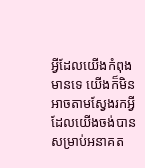អ្វីដែលយើងកំពុងមានទេ យើងក៏មិនអាចតាមស្វែងរកអ្វីដែលយើងចង់បាន សម្រាប់អនាគត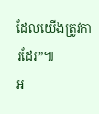ដែលយើងត្រូវការដែរ”៕
អ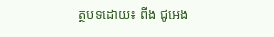ត្ថបទដោយ៖ ពីង ជូអេង